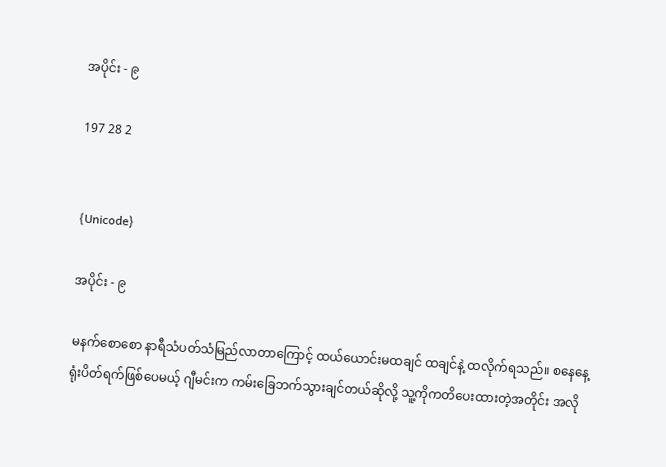အပိုင်း - ၉

197 28 2


{Unicode}

အပိုင်း - ၉

မနက်စောစော နာရီသံပတ်သံမြည်လာတာကြောင့် ထယ်ယောင်းမထချင် ထချင်နဲ့ ထလိုက်ရသည်။ စနေနေ့ ရုံးပိတ်ရက်ဖြစ်ပေမယ့် ဂျီမင်းက ကမ်းခြေဘက်သွားချင်တယ်ဆိုလို့ သူ့ကိုကတိပေးထားတဲ့အတိုင်း အလို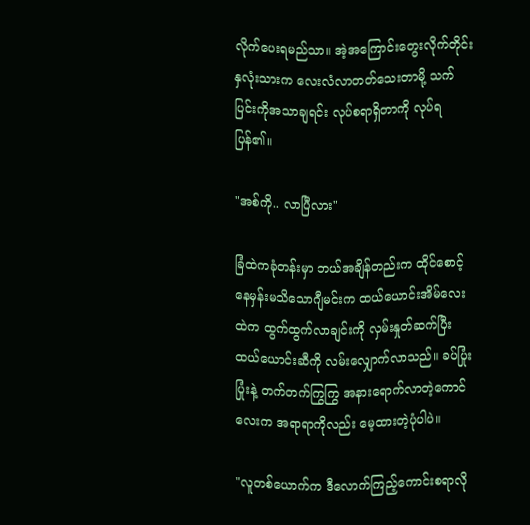လိုက်ပေးရမည်သာ။ အဲ့အကြောင်းတွေးလိုက်တိုင်း နှလုံးသားက လေးလံလာတတ်သေးတာမို့ သက်ပြင်းကိုအသာချရင်း လုပ်စရာရှိတာကို လုပ်ရပြန်၏။

"အစ်ကို.. လာပြီလား"

ခြံထဲကခုံတန်းမှာ ဘယ်အချိန်တည်းက ထိုင်စောင့်နေမှန်းမသိသောဂျီမင်းက ထယ်ယောင်းအိမ်လေးထဲက ထွက်ထွက်လာချင်းကို လှမ်းနှုတ်ဆက်ပြီး ထယ်ယောင်းဆီကို လမ်းလျှောက်လာသည်။ ခပ်ပြုံးပြုံးနဲ့ တက်တက်ကြွကြွ အနားရောက်လာတဲ့ကောင်လေးက အရာရာကိုလည်း မေ့ထားတဲ့ပုံပါပဲ။

"လူတစ်ယောက်က ဒီလောက်ကြည့်ကောင်းစရာလို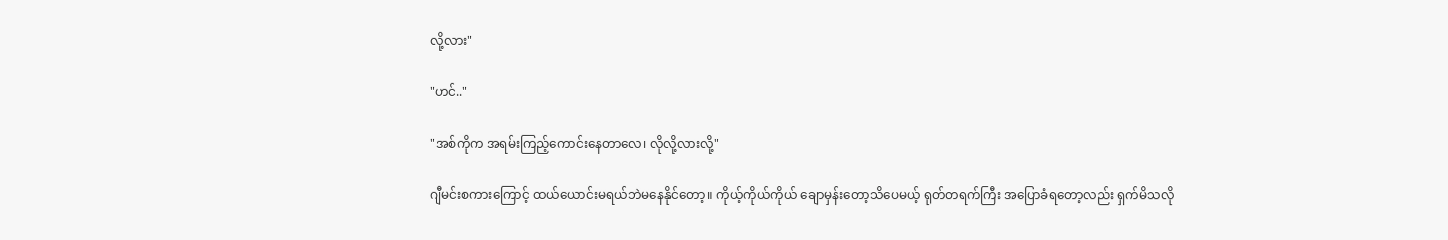လို့လား"

"ဟင်.."

"အစ်ကိုက အရမ်းကြည့်ကောင်းနေတာလေ၊ လိုလို့လားလို့"

ဂျီမင်းစကားကြောင့် ထယ်ယောင်းမရယ်ဘဲမနေနိုင်တော့။ ကိုယ့်ကိုယ်ကိုယ် ချောမှန်းတော့သိပေမယ့် ရုတ်တရက်ကြီး အပြောခံရတော့လည်း ရှက်မိသလို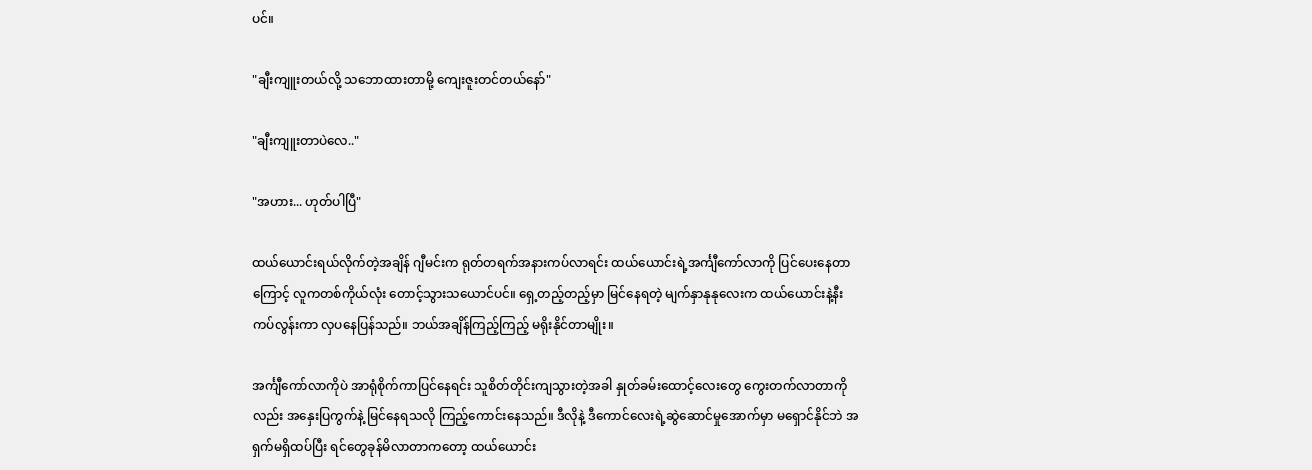ပင်။

"ချီးကျူးတယ်လို့ သဘောထားတာမို့ ကျေးဇူးတင်တယ်နော်"

"ချီးကျူးတာပဲလေ.."

"အဟား... ဟုတ်ပါပြီ"

ထယ်ယောင်းရယ်လိုက်တဲ့အချိန် ဂျီမင်းက ရုတ်တရက်အနားကပ်လာရင်း ထယ်ယောင်းရဲ့အင်္ကျီကော်လာကို ပြင်ပေးနေတာကြောင့် လူကတစ်ကိုယ်လုံး တောင့်သွားသယောင်ပင်။ ရှေ့တည့်တည့်မှာ မြင်နေရတဲ့ မျက်နှာနုနုလေးက ထယ်ယောင်းနဲ့နီးကပ်လွန်းကာ လှပနေပြန်သည်။ ဘယ်အချိန်ကြည့်ကြည့် မရိုးနိုင်တာမျိုး။

အင်္ကျီကော်လာကိုပဲ အာရုံစိုက်ကာပြင်နေရင်း သူစိတ်တိုင်းကျသွားတဲ့အခါ နှုတ်ခမ်းထောင့်လေးတွေ ကွေးတက်လာတာကိုလည်း အနှေးပြကွက်နဲ့ မြင်နေရသလို ကြည့်ကောင်းနေသည်။ ဒီလိုနဲ့ ဒီကောင်လေးရဲ့ဆွဲဆောင်မှုအောက်မှာ မရှောင်နိုင်ဘဲ အရှက်မရှိထပ်ပြီး ရင်တွေခုန်မိလာတာကတော့ ထယ်ယောင်း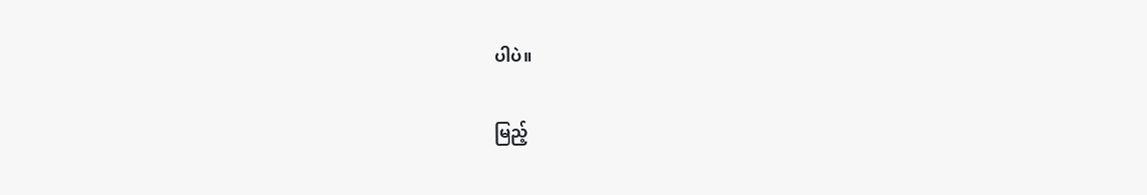ပါပဲ။

မြည့်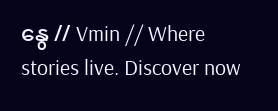နွေ // Vmin // Where stories live. Discover now